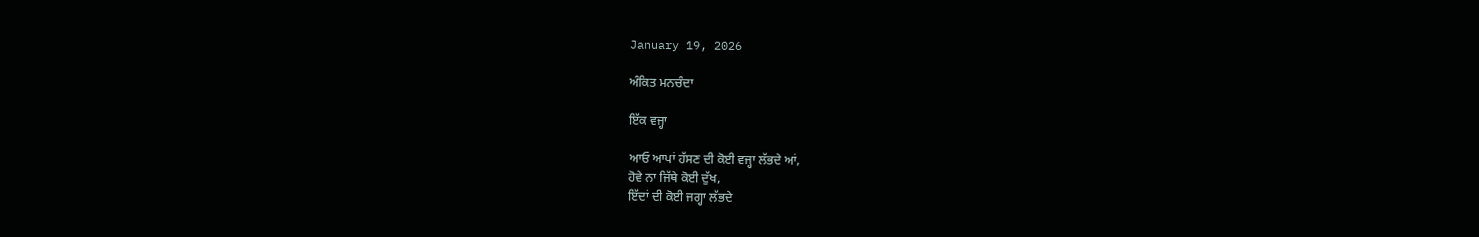January 19, 2026

ਅੰਕਿਤ ਮਨਚੰਦਾ

ਇੱਕ ਵਜ੍ਹਾ

ਆਓ ਆਪਾਂ ਹੱਸਣ ਦੀ ਕੋਈ ਵਜ੍ਹਾ ਲੱਭਦੇ ਆਂ,
ਹੋਵੇ ਨਾ ਜਿੱਥੇ ਕੋਈ ਦੁੱਖ,
ਇੱਦਾਂ ਦੀ ਕੋਈ ਜਗ੍ਹਾ ਲੱਭਦੇ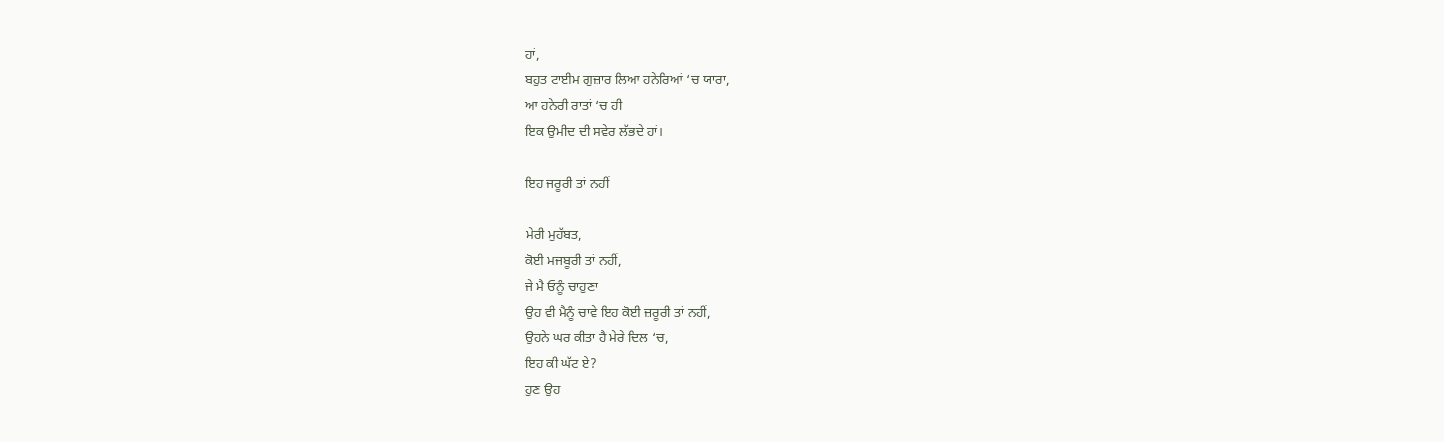ਹਾਂ,
ਬਹੁਤ ਟਾਈਮ ਗੁਜ਼ਾਰ ਲਿਆ ਹਨੇਰਿਆਂ ‘ਚ ਯਾਰਾ,
ਆ ਹਨੇਰੀ ਰਾਤਾਂ ‘ਚ ਹੀ
ਇਕ ਉਮੀਦ ਦੀ ਸਵੇਰ ਲੱਭਦੇ ਹਾਂ।

ਇਹ ਜਰੂਰੀ ਤਾਂ ਨਹੀਂ

ਮੇਰੀ ਮੁਹੱਬਤ,
ਕੋਈ ਮਜਬੂਰੀ ਤਾਂ ਨਹੀਂ,
ਜੇ ਮੈ ਓਨੂੰ ਚਾਹੁਣਾ
ਉਹ ਵੀ ਮੈਨੂੰ ਚਾਵੇ ਇਹ ਕੋਈ ਜ਼ਰੂਰੀ ਤਾਂ ਨਹੀਂ,
ਉਹਨੇ ਘਰ ਕੀਤਾ ਹੈ ਮੇਰੇ ਦਿਲ ‘ਚ,
ਇਹ ਕੀ ਘੱਟ ਏ?
ਹੁਣ ਉਹ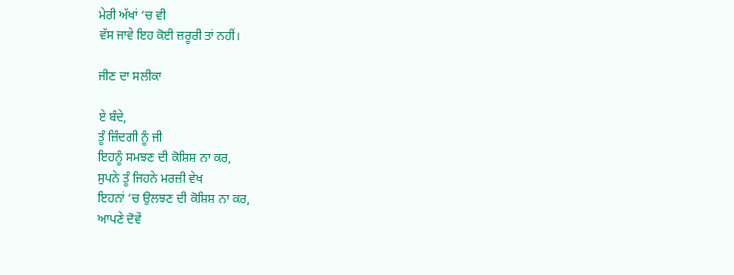ਮੇਰੀ ਅੱਖਾਂ ‘ਚ ਵੀ
ਵੱਸ ਜਾਵੇ ਇਹ ਕੋਈ ਜ਼ਰੂਰੀ ਤਾਂ ਨਹੀਂ।

ਜੀਣ ਦਾ ਸਲੀਕਾ

ਏ ਬੰਦੇ,
ਤੂੰ ਜ਼ਿੰਦਗੀ ਨੂੰ ਜੀ
ਇਹਨੂੰ ਸਮਝਣ ਦੀ ਕੋਸ਼ਿਸ਼ ਨਾ ਕਰ,
ਸੁਪਨੇ ਤੂੰ ਜਿਹਨੇ ਮਰਜ਼ੀ ਵੇਖ
ਇਹਨਾਂ ‘ਚ ਉਲਝਣ ਦੀ ਕੋਸ਼ਿਸ਼ ਨਾ ਕਰ,
ਆਪਣੇ ਦੋਵੇਂ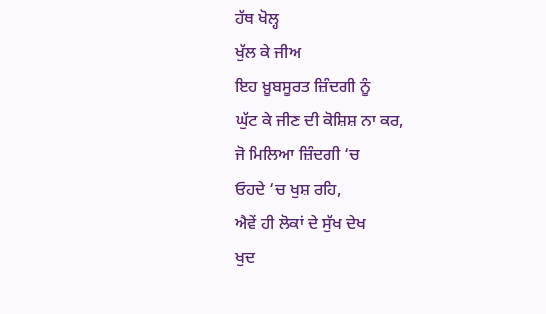ਹੱਥ ਖੋਲ੍ਹ
ਖੁੱਲ ਕੇ ਜੀਅ
ਇਹ ਖ਼ੂਬਸੂਰਤ ਜ਼ਿੰਦਗੀ ਨੂੰ
ਘੁੱਟ ਕੇ ਜੀਣ ਦੀ ਕੋਸ਼ਿਸ਼ ਨਾ ਕਰ,
ਜੋ ਮਿਲਿਆ ਜ਼ਿੰਦਗੀ ‘ਚ
ਓਹਦੇ ‘ਚ ਖੁਸ਼ ਰਹਿ,
ਐਵੇਂ ਹੀ ਲੋਕਾਂ ਦੇ ਸੁੱਖ ਦੇਖ
ਖੁਦ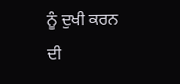ਨੂੰ ਦੁਖੀ ਕਰਨ ਦੀ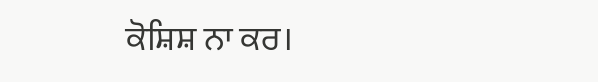ਕੋਸ਼ਿਸ਼ ਨਾ ਕਰ।